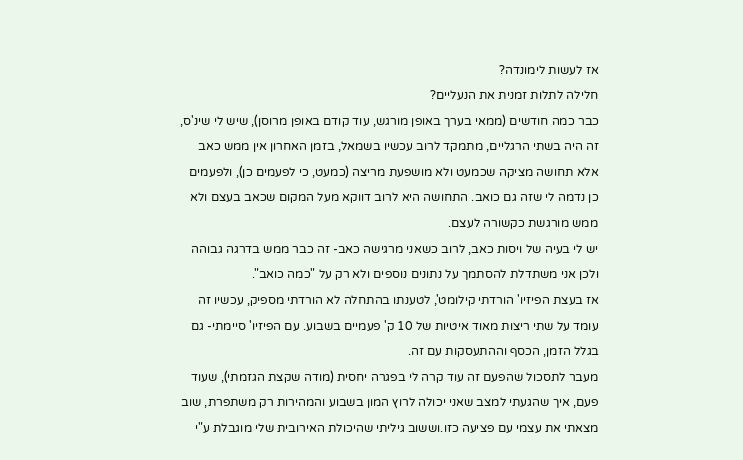אז לעשות לימונדה?
חלילה לתלות זמנית את הנעליים?
כבר כמה חודשים (ממאי בערך באופן מורגש, עוד קודם באופן מרוסן), שיש לי שינ'ס, זה היה בשתי הרגליים, מתמקד לרוב עכשיו בשמאל, בזמן האחרון אין ממש כאב אלא תחושה מציקה שכמעט ולא מושפעת מריצה (כמעט, כי לפעמים כן), ולפעמים כן נדמה לי שזה גם כואב. התחושה היא לרוב דווקא מעל המקום שכאב בעצם ולא ממש מורגשת כקשורה לעצם.
יש לי בעיה של ויסות כאב, לרוב כשאני מרגישה כאב- זה כבר ממש בדרגה גבוהה ולכן אני משתדלת להסתמך על נתונים נוספים ולא רק על "כמה כואב".
אז בעצת הפיזיו' הורדתי קילומט', לטענתו בהתחלה לא הורדתי מספיק, עכשיו זה עומד על שתי ריצות מאוד איטיות של 10 ק' פעמיים בשבוע. עם הפיזיו' סיימתי- גם בגלל הזמן, הכסף וההתעסקות עם זה.
מעבר לתסכול שהפעם זה עוד קרה לי בפגרה יחסית (מודה שקצת הגזמתי), שעוד פעם, איך שהגעתי למצב שאני יכולה לרוץ המון בשבוע והמהירות רק משתפרת, שוב מצאתי את עצמי עם פציעה כזו.וששוב גיליתי שהיכולת האירובית שלי מוגבלת ע"י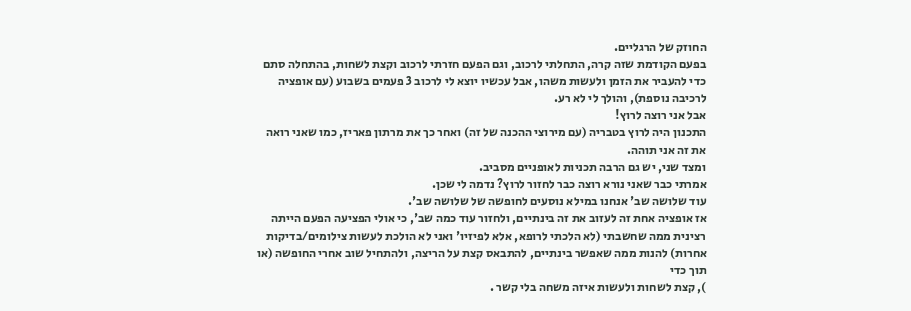החוזק של הרגליים.
בפעם הקודמת שזה קרה, התחלתי לרכוב, וגם הפעם חזרתי לרכוב וקצת לשחות, בהתחלה סתם כדי להעביר את הזמן ולעשות משהו, אבל עכשיו יוצא לי לרכוב 3 פעמים בשבוע (עם אופציה לרכיבה נוספת), והולך לי לא רע.
אבל אני רוצה לרוץ!
התכנון היה לרוץ בטבריה (עם מירוצי ההכנה של זה) ואחר כך את מרתון פאריז, כמו שאני רואה את זה אני תוהה.
ומצד שני, יש גם הרבה תכניות לאופניים מסביב.
אמרתי כבר שאני נורא רוצה כבר לחזור לרוץ? נדמה לי שכן.
עוד שלושה שב' אנחנו במילא נוסעים לחופשה של שלושה שב'.
אז אופציה אחת זה לעזוב את זה בינתיים, ולחזור עוד כמה שב', כי אולי הפציעה הפעם הייתה רצינית ממה שחשבתי (לא הלכתי לרופא, אלא לפיזיו' ואני לא הולכת לעשות צילומים/בדיקות אחרות) להנות ממה שאפשר בינתיים, להתבאס קצת על הריצה, ולהתחיל שוב אחרי החופשה (או תוך כדי
), קצת לשחות ולעשות איזה משחה בלי קשר .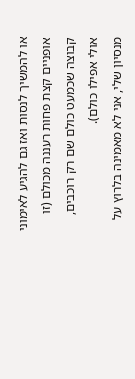או להמשיך לנסות ואז גם להגיע לאימוני אופניים קצת פחות רעננה מכולם (זו קבוצה שכמעט כולם שם רק רוכבים, אולי אפילו כולם).
מנסיון שלי, אני לא מאמינה בלרוץ על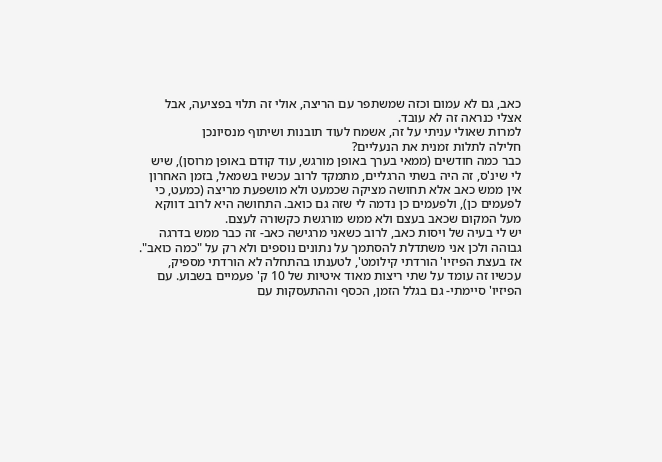כאב, גם לא עמום וכזה שמשתפר עם הריצה, אולי זה תלוי בפציעה, אבל אצלי כנראה זה לא עובד.
למרות שאולי עניתי על זה, אשמח לעוד תובנות ושיתוף מנסיונכן
חלילה לתלות זמנית את הנעליים?
כבר כמה חודשים (ממאי בערך באופן מורגש, עוד קודם באופן מרוסן), שיש לי שינ'ס, זה היה בשתי הרגליים, מתמקד לרוב עכשיו בשמאל, בזמן האחרון אין ממש כאב אלא תחושה מציקה שכמעט ולא מושפעת מריצה (כמעט, כי לפעמים כן), ולפעמים כן נדמה לי שזה גם כואב. התחושה היא לרוב דווקא מעל המקום שכאב בעצם ולא ממש מורגשת כקשורה לעצם.
יש לי בעיה של ויסות כאב, לרוב כשאני מרגישה כאב- זה כבר ממש בדרגה גבוהה ולכן אני משתדלת להסתמך על נתונים נוספים ולא רק על "כמה כואב".
אז בעצת הפיזיו' הורדתי קילומט', לטענתו בהתחלה לא הורדתי מספיק, עכשיו זה עומד על שתי ריצות מאוד איטיות של 10 ק' פעמיים בשבוע. עם הפיזיו' סיימתי- גם בגלל הזמן, הכסף וההתעסקות עם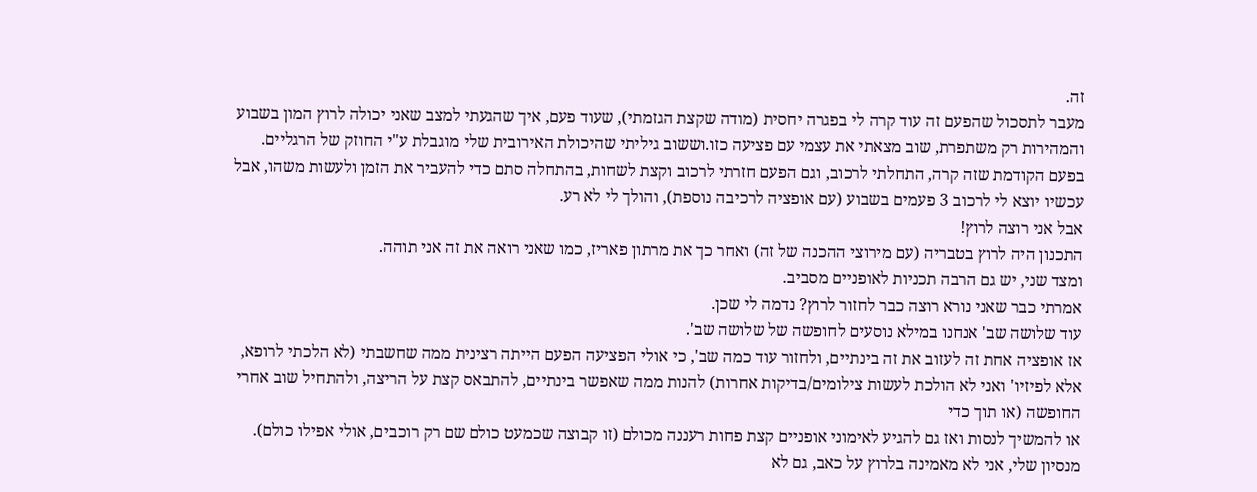זה.
מעבר לתסכול שהפעם זה עוד קרה לי בפגרה יחסית (מודה שקצת הגזמתי), שעוד פעם, איך שהגעתי למצב שאני יכולה לרוץ המון בשבוע והמהירות רק משתפרת, שוב מצאתי את עצמי עם פציעה כזו.וששוב גיליתי שהיכולת האירובית שלי מוגבלת ע"י החוזק של הרגליים.
בפעם הקודמת שזה קרה, התחלתי לרכוב, וגם הפעם חזרתי לרכוב וקצת לשחות, בהתחלה סתם כדי להעביר את הזמן ולעשות משהו, אבל עכשיו יוצא לי לרכוב 3 פעמים בשבוע (עם אופציה לרכיבה נוספת), והולך לי לא רע.
אבל אני רוצה לרוץ!
התכנון היה לרוץ בטבריה (עם מירוצי ההכנה של זה) ואחר כך את מרתון פאריז, כמו שאני רואה את זה אני תוהה.
ומצד שני, יש גם הרבה תכניות לאופניים מסביב.
אמרתי כבר שאני נורא רוצה כבר לחזור לרוץ? נדמה לי שכן.
עוד שלושה שב' אנחנו במילא נוסעים לחופשה של שלושה שב'.
אז אופציה אחת זה לעזוב את זה בינתיים, ולחזור עוד כמה שב', כי אולי הפציעה הפעם הייתה רצינית ממה שחשבתי (לא הלכתי לרופא, אלא לפיזיו' ואני לא הולכת לעשות צילומים/בדיקות אחרות) להנות ממה שאפשר בינתיים, להתבאס קצת על הריצה, ולהתחיל שוב אחרי החופשה (או תוך כדי
או להמשיך לנסות ואז גם להגיע לאימוני אופניים קצת פחות רעננה מכולם (זו קבוצה שכמעט כולם שם רק רוכבים, אולי אפילו כולם).
מנסיון שלי, אני לא מאמינה בלרוץ על כאב, גם לא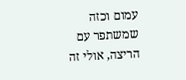עמום וכזה שמשתפר עם הריצה, אולי זה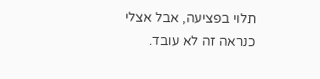תלוי בפציעה, אבל אצלי כנראה זה לא עובד.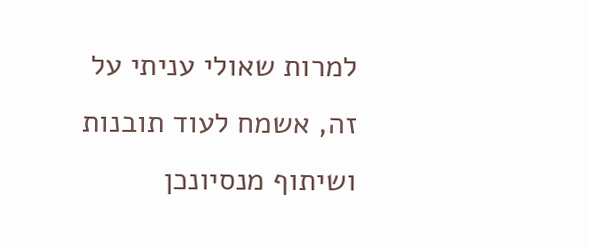למרות שאולי עניתי על זה, אשמח לעוד תובנות ושיתוף מנסיונכן